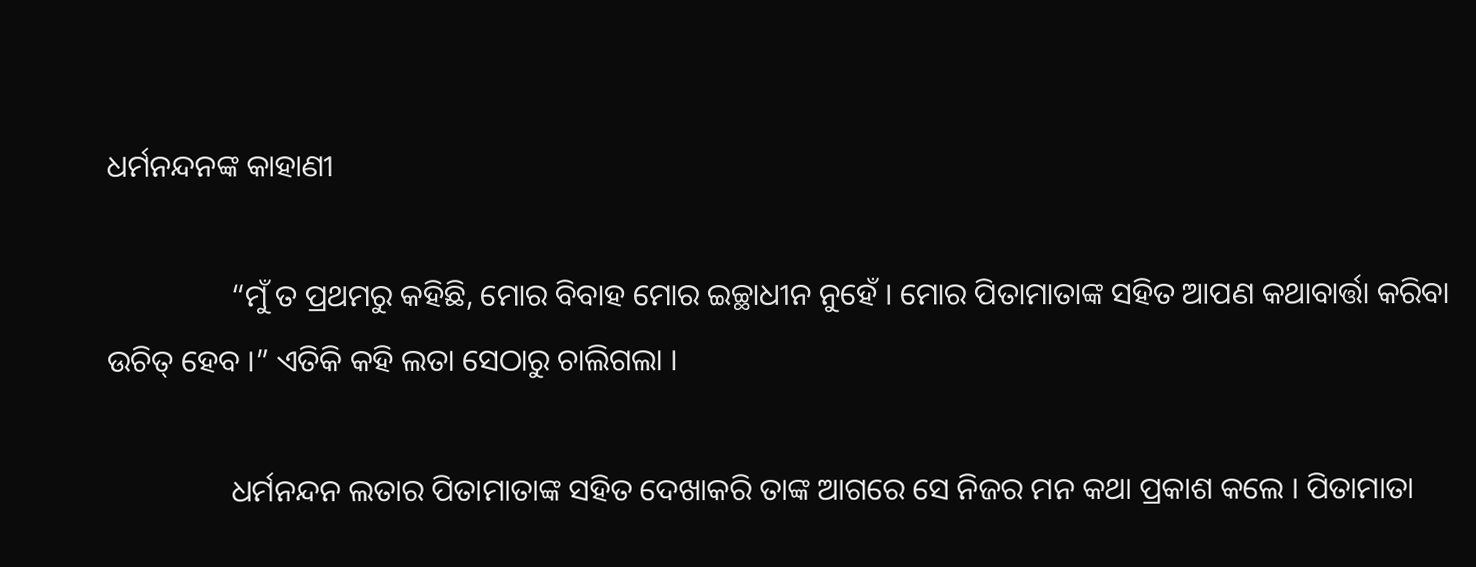ଧର୍ମନନ୍ଦନଙ୍କ କାହାଣୀ

                “ମୁଁ ତ ପ୍ରଥମରୁ କହିଛି, ମୋର ବିବାହ ମୋର ଇଚ୍ଛାଧୀନ ନୁହେଁ । ମୋର ପିତାମାତାଙ୍କ ସହିତ ଆପଣ କଥାବାର୍ତ୍ତା କରିବା ଉଚିତ୍ ହେବ ।” ଏତିକି କହି ଲତା ସେଠାରୁ ଚାଲିଗଲା ।

                ଧର୍ମନନ୍ଦନ ଲତାର ପିତାମାତାଙ୍କ ସହିତ ଦେଖାକରି ତାଙ୍କ ଆଗରେ ସେ ନିଜର ମନ କଥା ପ୍ରକାଶ କଲେ । ପିତାମାତା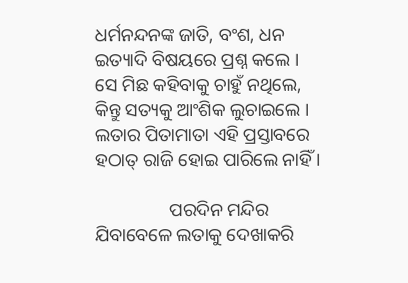ଧର୍ମନନ୍ଦନଙ୍କ ଜାତି, ବଂଶ, ଧନ ଇତ୍ୟାଦି ବିଷୟରେ ପ୍ରଶ୍ନ କଲେ । ସେ ମିଛ କହିବାକୁ ଚାହୁଁ ନଥିଲେ, କିନ୍ତୁ ସତ୍ୟକୁ ଆଂଶିକ ଲୁଚାଇଲେ । ଲତାର ପିତାମାତା ଏହି ପ୍ରସ୍ତାବରେ ହଠାତ୍ ରାଜି ହୋଇ ପାରିଲେ ନାହିଁ ।

                ପରଦିନ ମନ୍ଦିର ଯିବାବେଳେ ଲତାକୁ ଦେଖାକରି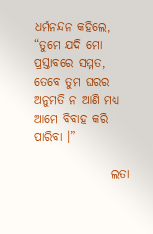ଧର୍ମନନ୍ଦନ କହିଲେ, “ତୁମେ ଯଦି ମୋ ପ୍ରସ୍ତାବରେ ସମ୍ମତ, ତେବେ ତୁମ ଘରର ଅନୁମତି ନ ଆଣି ମଧ୍ୟ ଆମେ ବିବାହ କରି ପାରିବା ।”

                ଲତା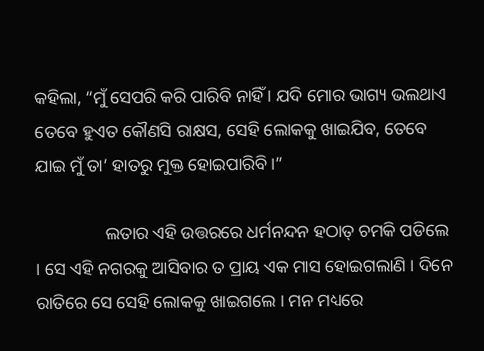କହିଲା, “ମୁଁ ସେପରି କରି ପାରିବି ନାହିଁ । ଯଦି ମୋର ଭାଗ୍ୟ ଭଲଥାଏ ତେବେ ହୁଏତ କୌଣସି ରାକ୍ଷସ, ସେହି ଲୋକକୁ ଖାଇଯିବ, ତେବେ ଯାଇ ମୁଁ ତା’ ହାତରୁ ମୁକ୍ତ ହୋଇପାରିବି ।”

                ଲତାର ଏହି ଉତ୍ତରରେ ଧର୍ମନନ୍ଦନ ହଠାତ୍ ଚମକି ପଡିଲେ । ସେ ଏହି ନଗରକୁ ଆସିବାର ତ ପ୍ରାୟ ଏକ ମାସ ହୋଇଗଲାଣି । ଦିନେ ରାତିରେ ସେ ସେହି ଲୋକକୁ ଖାଇଗଲେ । ମନ ମଧ୍ୟରେ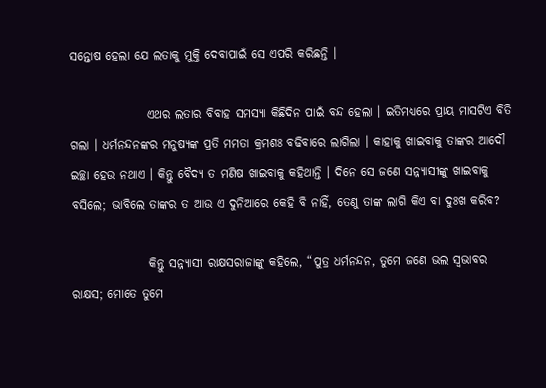ସନ୍ତୋଷ ହେଲା ଯେ ଲତାକୁ ମୁକ୍ତି ଦେବାପାଇଁ ସେ ଏପରି କରିଛନ୍ତି ।

                ଏଥର ଲତାର ବିବାହ ସମସ୍ୟା କିଛିଦିନ ପାଇଁ ବନ୍ଦ ହେଲା । ଇତିମଧ୍ୟରେ ପ୍ରାୟ ମାସଟିଏ ବିତି ଗଲା । ଧର୍ମନନ୍ଦନଙ୍କର ମନୁଷ୍ୟଙ୍କ ପ୍ରତି ମମତା କ୍ରମଶଃ ବଢିବାରେ ଲାଗିଲା । କାହାକୁ ଖାଇବାକୁ ତାଙ୍କର ଆଦୌ ଇଚ୍ଛା ହେଉ ନଥାଏ । କିନ୍ତୁ ବୈଦ୍ୟ ତ ମଣିଷ ଖାଇବାକୁ କହିଥାନ୍ତି । ଦିନେ ସେ ଜଣେ ସନ୍ନ୍ୟାସୀଙ୍କୁ ଖାଇବାକୁ ବସିଲେ; ଭାବିଲେ ତାଙ୍କର ତ ଆଉ ଏ ଦୁନିଆରେ କେହି ବି ନାହିଁ, ତେଣୁ ତାଙ୍କ ଲାଗି କିଏ ବା ଦୁଃଖ କରିବ?

                କିନ୍ତୁ ସନ୍ନ୍ୟାସୀ ରାକ୍ଷସରାଜାଙ୍କୁ କହିଲେ, “ପୁତ୍ର ଧର୍ମନନ୍ଦନ, ତୁମେ ଜଣେ ଭଲ ସ୍ୱଭାବର ରାକ୍ଷସ; ମୋତେ ତୁମେ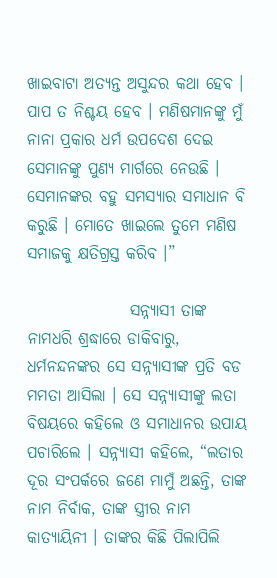ଖାଇବାଟା ଅତ୍ୟନ୍ତ ଅସୁନ୍ଦର କଥା ହେବ । ପାପ ତ ନିଶ୍ଚୟ ହେବ । ମଣିଷମାନଙ୍କୁ ମୁଁ ନାନା ପ୍ରକାର ଧର୍ମ ଉପଦେଶ ଦେଇ ସେମାନଙ୍କୁ ପୁଣ୍ୟ ମାର୍ଗରେ ନେଉଛି । ସେମାନଙ୍କର ବହୁ ସମସ୍ୟାର ସମାଧାନ ବି କରୁଛି । ମୋତେ ଖାଇଲେ ତୁମେ ମଣିଷ ସମାଜକୁ କ୍ଷତିଗ୍ରସ୍ତ କରିବ ।”

                ସନ୍ନ୍ୟାସୀ ତାଙ୍କ ନାମଧରି ଶ୍ରଦ୍ଧାରେ ଡାକିବାରୁ, ଧର୍ମନନ୍ଦନଙ୍କର ସେ ସନ୍ନ୍ୟାସୀଙ୍କ ପ୍ରତି ବଡ ମମତା ଆସିଲା । ସେ ସନ୍ନ୍ୟାସୀଙ୍କୁ ଲତା ବିଷୟରେ କହିଲେ ଓ ସମାଧାନର ଉପାୟ ପଚାରିଲେ । ସନ୍ନ୍ୟାସୀ କହିଲେ, “ଲତାର ଦୂର ସଂପର୍କରେ ଜଣେ ମାମୁଁ ଅଛନ୍ତି, ତାଙ୍କ ନାମ ନିର୍ବାକ, ତାଙ୍କ ସ୍ତ୍ରୀର ନାମ କାତ୍ୟାୟିନୀ । ତାଙ୍କର କିଛି ପିଲାପିଲି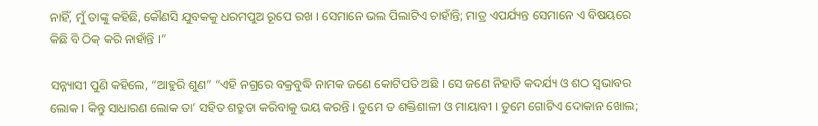ନାହିଁ, ମୁଁ ତାଙ୍କୁ କହିଛି, କୌଣସି ଯୁବକକୁ ଧରମପୁଅ ରୂପେ ରଖ । ସେମାନେ ଭଲ ପିଲାଟିଏ ଚାହାଁନ୍ତି; ମାତ୍ର ଏପର୍ଯ୍ୟନ୍ତ ସେମାନେ ଏ ବିଷୟରେ କିଛି ବି ଠିକ୍ କରି ନାହାଁନ୍ତି ।”

ସନ୍ନ୍ୟାସୀ ପୁଣି କହିଲେ, “ଆହୁରି ଶୁଣ” “ଏହି ନଗ୍ରରେ ବକ୍ରବୁଦ୍ଧି ନାମକ ଜଣେ କୋଟିପତି ଅଛି । ସେ ଜଣେ ନିହାତି କଦର୍ଯ୍ୟ ଓ ଶଠ ସ୍ୱଭାବର ଲୋକ । କିନ୍ତୁ ସାଧାରଣ ଲୋକ ତା’ ସହିତ ଶତ୍ରୁତା କରିବାକୁ ଭୟ କରନ୍ତି । ତୁମେ ତ ଶକ୍ତିଶାଳୀ ଓ ମାୟାବୀ । ତୁମେ ଗୋଟିଏ ଦୋକାନ ଖୋଲ;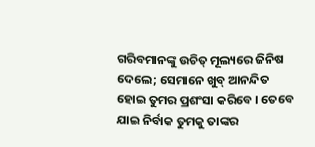ଗରିବମାନଙ୍କୁ ଉଚିତ୍ ମୂଲ୍ୟରେ ଜିନିଷ ଦେଲେ; ସେମାନେ ଖୁବ୍ ଆନନ୍ଦିତ ହୋଇ ତୁମର ପ୍ରଶଂସା କରିବେ । ତେବେ ଯାଇ ନିର୍ବାକ ତୁମକୁ ତାଙ୍କର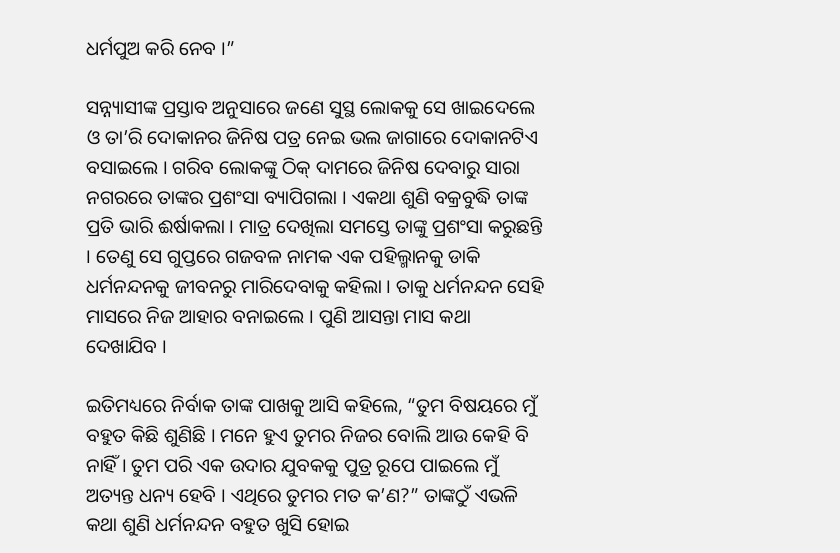ଧର୍ମପୁଅ କରି ନେବ ।”

ସନ୍ନ୍ୟାସୀଙ୍କ ପ୍ରସ୍ତାବ ଅନୁସାରେ ଜଣେ ସୁସ୍ଥ ଲୋକକୁ ସେ ଖାଇଦେଲେ ଓ ତା’ରି ଦୋକାନର ଜିନିଷ ପତ୍ର ନେଇ ଭଲ ଜାଗାରେ ଦୋକାନଟିଏ ବସାଇଲେ । ଗରିବ ଲୋକଙ୍କୁ ଠିକ୍ ଦାମରେ ଜିନିଷ ଦେବାରୁ ସାରା ନଗରରେ ତାଙ୍କର ପ୍ରଶଂସା ବ୍ୟାପିଗଲା । ଏକଥା ଶୁଣି ବକ୍ରବୁଦ୍ଧି ତାଙ୍କ ପ୍ରତି ଭାରି ଈର୍ଷାକଲା । ମାତ୍ର ଦେଖିଲା ସମସ୍ତେ ତାଙ୍କୁ ପ୍ରଶଂସା କରୁଛନ୍ତି । ତେଣୁ ସେ ଗୁପ୍ତରେ ଗଜବଳ ନାମକ ଏକ ପହିଲ୍ମାନକୁ ଡାକି ଧର୍ମନନ୍ଦନକୁ ଜୀବନରୁ ମାରିଦେବାକୁ କହିଲା । ତାକୁ ଧର୍ମନନ୍ଦନ ସେହି ମାସରେ ନିଜ ଆହାର ବନାଇଲେ । ପୁଣି ଆସନ୍ତା ମାସ କଥା ଦେଖାଯିବ ।

ଇତିମଧ୍ୟରେ ନିର୍ବାକ ତାଙ୍କ ପାଖକୁ ଆସି କହିଲେ, “ତୁମ ବିଷୟରେ ମୁଁ ବହୁତ କିଛି ଶୁଣିଛି । ମନେ ହୁଏ ତୁମର ନିଜର ବୋଲି ଆଉ କେହି ବି ନାହିଁ । ତୁମ ପରି ଏକ ଉଦାର ଯୁବକକୁ ପୁତ୍ର ରୂପେ ପାଇଲେ ମୁଁ ଅତ୍ୟନ୍ତ ଧନ୍ୟ ହେବି । ଏଥିରେ ତୁମର ମତ କ’ଣ?” ତାଙ୍କଠୁଁ ଏଭଳି କଥା ଶୁଣି ଧର୍ମନନ୍ଦନ ବହୁତ ଖୁସି ହୋଇ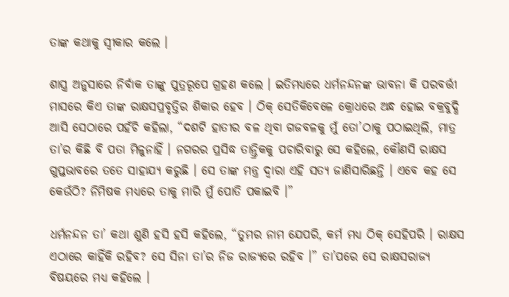ତାଙ୍କ କଥାକୁ ସ୍ୱୀକାର କଲେ ।

ଶାସ୍ତ୍ର ଅନୁସାରେ ନିର୍ବାକ ତାଙ୍କୁ ପୁତ୍ରରୂପେ ଗ୍ରହଣ କଲେ । ଇତିମଧ୍ୟରେ ଧର୍ମନନ୍ଦନଙ୍କ ଭାବନା କି ପରବର୍ତ୍ତୀ ମାସରେ କିଏ ତାଙ୍କ ରାକ୍ଷସପ୍ରବୃତ୍ତିର ଶିକାର ହେବ । ଠିକ୍ ସେତିକିବେଳେ କ୍ରୋଧରେ ଅନ୍ଧ ହୋଇ ବକ୍ରବୁଦ୍ଧି ଆସି ସେଠାରେ ପହଁଚି କହିଲା, “ଦଶଟି ହାତୀର ବଳ ଥିବା ଗଜବଳକୁ ମୁଁ ତୋ’ଠାକୁ ପଠାଇଥିଲି, ମାତ୍ର ତା’ର କିଛି ବି ପତା ମିଳୁନାହିଁ । ନଗରର ପ୍ରସିଦ୍ଧ ତାନ୍ତ୍ରିକକୁ ପଚାରିବାରୁ ସେ କହିଲେ, କୌଣସି ରାକ୍ଷସ ଗୁପ୍ତଭାବରେ ତତେ ସାହାଯ୍ୟ କରୁଛି । ସେ ତାଙ୍କ ମନ୍ତ୍ର ଦ୍ୱାରା ଏହି ସତ୍ୟ ଜାଣିସାରିଛନ୍ତି । ଏବେ କହ ସେ କେଉଁଠି? ନିମିଷକ ମଧ୍ୟରେ ତାକୁ ମାରି ମୁଁ ପୋତି ପକାଇବି ।”

ଧର୍ମନନ୍ଦନ ତା’ କଥା ଶୁଣି ହସି ହସି କହିଲେ, “ତୁମର ନାମ ଯେପରି, କର୍ମ ମଧ୍ୟ ଠିକ୍ ସେହିପରି । ରାକ୍ଷସ ଏଠାରେ କାହିଁକି ରହିବ? ସେ ସିନା ତା’ର ନିଜ ରାଜ୍ୟରେ ରହିବ ।” ତା’ପରେ ସେ ରାକ୍ଷସରାଜ୍ୟ ବିଷୟରେ ମଧ୍ୟ କହିଲେ ।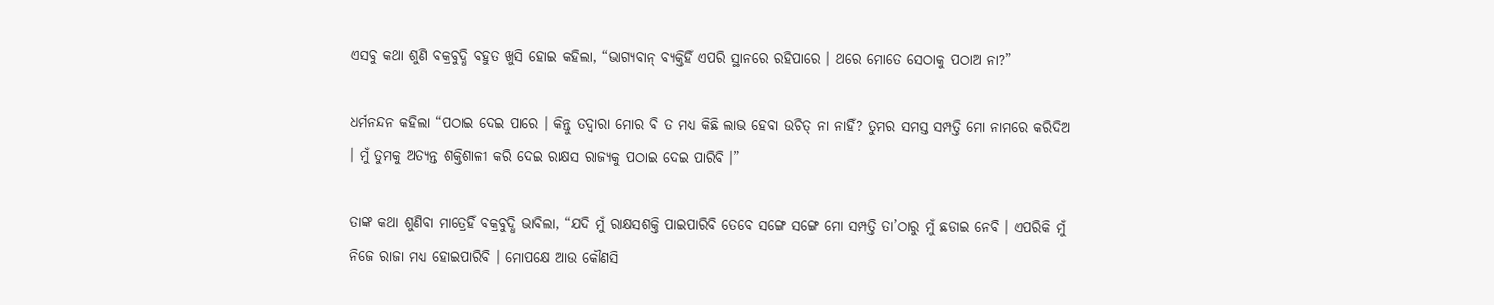ଏସବୁ କଥା ଶୁଣି ବକ୍ରବୁଦ୍ଧି ବହୁତ ଖୁସି ହୋଇ କହିଲା, “ଭାଗ୍ୟବାନ୍ ବ୍ୟକ୍ତିହିଁ ଏପରି ସ୍ଥାନରେ ରହିପାରେ । ଥରେ ମୋତେ ସେଠାକୁ ପଠାଅ ନା?”

ଧର୍ମନନ୍ଦନ କହିଲା “ପଠାଇ ଦେଇ ପାରେ । କିନ୍ତୁ ତଦ୍ୱାରା ମୋର ବି ତ ମଧ୍ୟ କିଛି ଲାଭ ହେବା ଉଚିତ୍ ନା ନାହିଁ? ତୁମର ସମସ୍ତ ସମ୍ପତ୍ତି ମୋ ନାମରେ କରିଦିଅ । ମୁଁ ତୁମକୁ ଅତ୍ୟନ୍ତ ଶକ୍ତିଶାଳୀ କରି ଦେଇ ରାକ୍ଷସ ରାଜ୍ୟକୁ ପଠାଇ ଦେଇ ପାରିବି ।”

ତାଙ୍କ କଥା ଶୁଣିବା ମାତ୍ରେହିଁ ବକ୍ରବୁଦ୍ଧି ଭାବିଲା, “ଯଦି ମୁଁ ରାକ୍ଷସଶକ୍ତି ପାଇପାରିବି ତେବେ ସଙ୍ଗେ ସଙ୍ଗେ ମୋ ସମ୍ପତ୍ତି ତା’ଠାରୁ ମୁଁ ଛଡାଇ ନେବି । ଏପରିକି ମୁଁ ନିଜେ ରାଜା ମଧ୍ୟ ହୋଇପାରିବି । ମୋପକ୍ଷେ ଆଉ କୌଣସି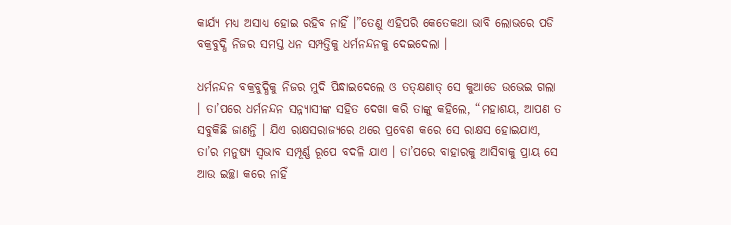କାର୍ଯ୍ୟ ମଧ୍ୟ ଅସାଧ୍ୟ ହୋଇ ରହିବ ନାହିଁ ।”ତେଣୁ ଏହିପରି କେତେକଥା ଭାବି ଲୋଭରେ ପଡି ବକ୍ରବୁଦ୍ଧି ନିଜର ସମସ୍ତ ଧନ ସମ୍ପତ୍ତିକୁ ଧର୍ମନନ୍ଦନକୁ ଦେଇଦେଲା ।

ଧର୍ମନନ୍ଦନ ବକ୍ରବୁଦ୍ଧିକୁ ନିଜର ମୁଦି ପିନ୍ଧାଇଦେଲେ ଓ ତତ୍କ୍ଷଣାତ୍ ସେ କୁଆଡେ ଉଭେଇ ଗଲା । ତା’ପରେ ଧର୍ମନନ୍ଦନ ସନ୍ନ୍ୟାସୀଙ୍କ ସହିତ ଦେଖା କରି ତାଙ୍କୁ କହିଲେ, “ମହାଶୟ, ଆପଣ ତ ସବୁକିଛି ଜାଣନ୍ତି । ଯିଏ ରାକ୍ଷସରାଜ୍ୟରେ ଥରେ ପ୍ରବେଶ କରେ ସେ ରାକ୍ଷସ ହୋଇଯାଏ, ତା’ର ମନୁଷ୍ୟ ସ୍ୱଭାବ ସମ୍ପୂର୍ଣ୍ଣ ରୂପେ ବଦଳି ଯାଏ । ତା’ପରେ ବାହାରକୁ ଆସିବାକୁ ପ୍ରାୟ ସେ ଆଉ ଇଚ୍ଛା କରେ ନାହିଁ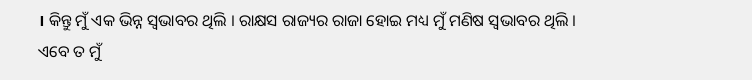। କିନ୍ତୁ ମୁଁ ଏକ ଭିନ୍ନ ସ୍ୱଭାବର ଥିଲି । ରାକ୍ଷସ ରାଜ୍ୟର ରାଜା ହୋଇ ମଧ୍ୟ ମୁଁ ମଣିଷ ସ୍ୱଭାବର ଥିଲି । ଏବେ ତ ମୁଁ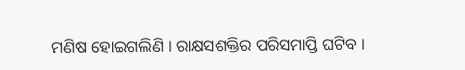ମଣିଷ ହୋଇଗଲିଣି । ରାକ୍ଷସଶକ୍ତିର ପରିସମାପ୍ତି ଘଟିବ ।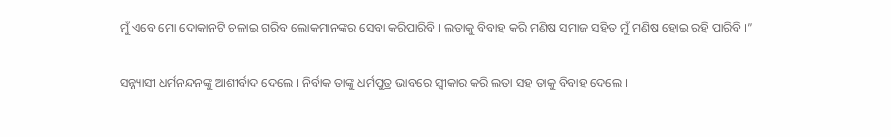ମୁଁ ଏବେ ମୋ ଦୋକାନଟି ଚଳାଇ ଗରିବ ଲୋକମାନଙ୍କର ସେବା କରିପାରିବି । ଲତାକୁ ବିବାହ କରି ମଣିଷ ସମାଜ ସହିତ ମୁଁ ମଣିଷ ହୋଇ ରହି ପାରିବି ।”

ସନ୍ନ୍ୟାସୀ ଧର୍ମନନ୍ଦନଙ୍କୁ ଆଶୀର୍ବାଦ ଦେଲେ । ନିର୍ବାକ ତାଙ୍କୁ ଧର୍ମପୁତ୍ର ଭାବରେ ସ୍ୱୀକାର କରି ଲତା ସହ ତାକୁ ବିବାହ ଦେଲେ ।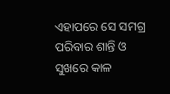ଏହାପରେ ସେ ସମଗ୍ର ପରିବାର ଶାନ୍ତି ଓ ସୁଖରେ କାଳ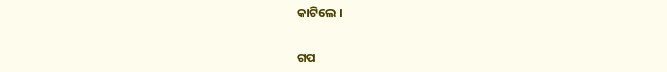କାଟିଲେ ।


ଗପ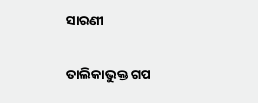ସାରଣୀ

ତାଲିକାଭୁକ୍ତ ଗପ